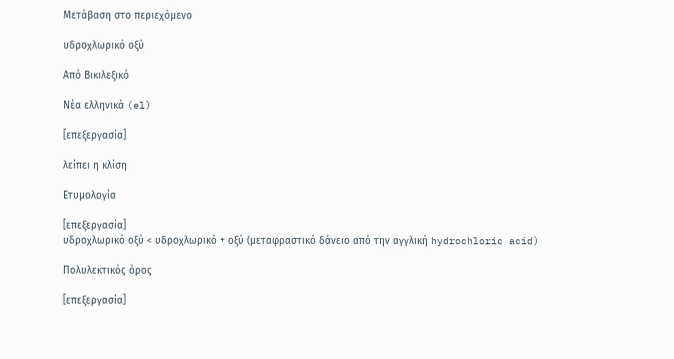Μετάβαση στο περιεχόμενο

υδροχλωρικό οξύ

Από Βικιλεξικό

Νέα ελληνικά (el)

[επεξεργασία]

λείπει η κλίση

Ετυμολογία

[επεξεργασία]
υδροχλωρικό οξύ < υδροχλωρικό + οξύ (μεταφραστικό δάνειο από την αγγλική hydrochloric acid)

Πολυλεκτικός όρος

[επεξεργασία]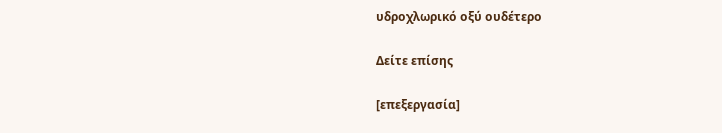υδροχλωρικό οξύ ουδέτερο

Δείτε επίσης

[επεξεργασία]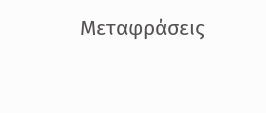Μεταφράσεις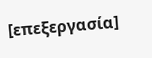[επεξεργασία]